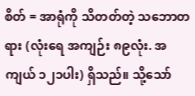စိတ် = အာရုံကို သိတတ်တဲ့ သဘောတရား (လုံးရေ အကျဉ်း ၈၉လုံး. အကျယ် ၁၂၁ပါး) ရှိသည်။ သို့သော်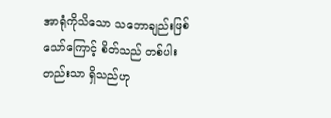အာရုံကိုသိသော သဘောချည်းဖြစ်သော်ကြောင့် စိတ်သည် တစ်ပါးတည်းသာ ရှိသည်ဟု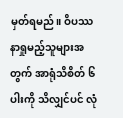မှတ်ရမည်။ ဝိပဿနာရှုမည့်သူများအတွက် အာရုံသိစိတ် ၆ပါးကို သိလျှင်ပင် လုံ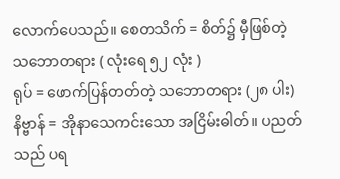လောက်ပေသည်။ စေတသိက် = စိတ်၌ မှီဖြစ်တဲ့ သဘောတရား ( လုံးရေ ၅၂ လုံး )
ရုပ် = ဖောက်ပြန်တတ်တဲ့ သဘောတရား (၂၈ ပါး)
နိဗ္ဗာန် = အိုနာသေကင်းသော အငြိမ်းဓါတ်။ ပညတ် သည် ပရ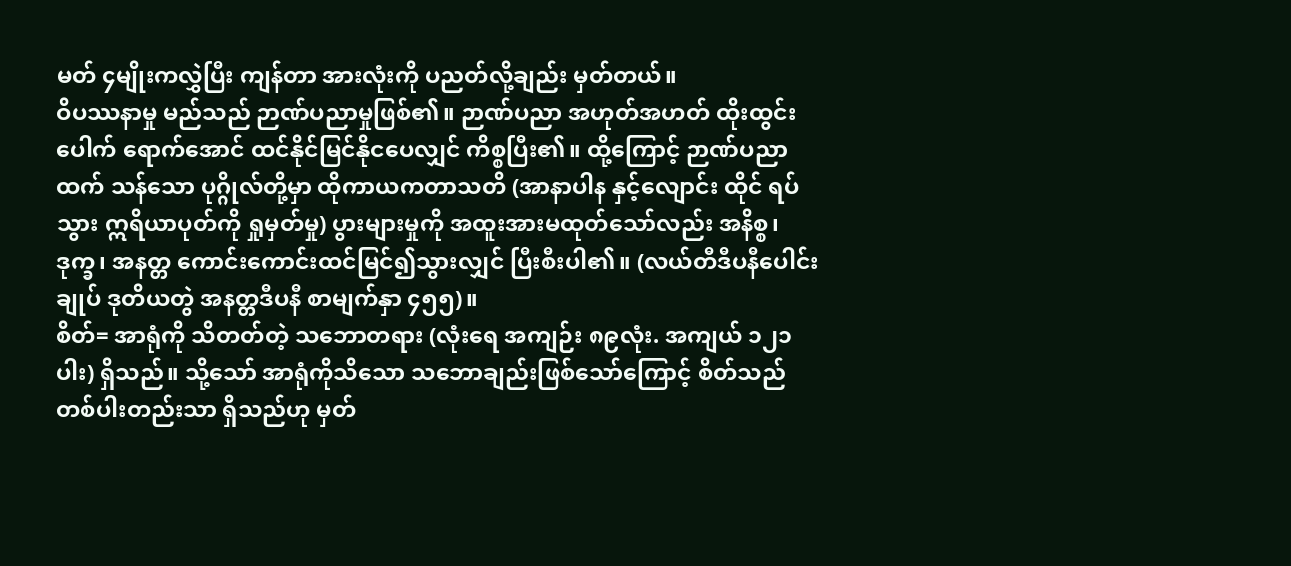မတ် ၄မျိုးကလွှဲပြီး ကျန်တာ အားလုံးကို ပညတ်လို့ချည်း မှတ်တယ်။
ဝိပဿနာမှု မည်သည် ဉာဏ်ပညာမှုဖြစ်၏။ ဉာဏ်ပညာ အဟုတ်အဟတ် ထိုးထွင်းပေါက် ရောက်အောင် ထင်နိုင်မြင်နိုငပေလျှင် ကိစ္စပြီး၏။ ထို့ကြောင့် ဉာဏ်ပညာထက် သန်သော ပုဂ္ဂိုလ်တို့မှာ ထိုကာယကတာသတိ (အာနာပါန နှင့်လျောင်း ထိုင် ရပ် သွား ဣရိယာပုတ်ကို ရှုမှတ်မှု) ပွားများမှုကို အထူးအားမထုတ်သော်လည်း အနိစ္စ၊ ဒုက္ခ၊ အနတ္တ ကောင်းကောင်းထင်မြင်၍သွားလျှင် ပြီးစီးပါ၏။ (လယ်တီဒီပနီပေါင်းချုပ် ဒုတိယတွဲ အနတ္တဒီပနီ စာမျက်နှာ ၄၅၅)။
စိတ်= အာရုံကို သိတတ်တဲ့ သဘောတရား (လုံးရေ အကျဉ်း ၈၉လုံး. အကျယ် ၁၂၁ပါး) ရှိသည်။ သို့သော် အာရုံကိုသိသော သဘောချည်းဖြစ်သော်ကြောင့် စိတ်သည် တစ်ပါးတည်းသာ ရှိသည်ဟု မှတ်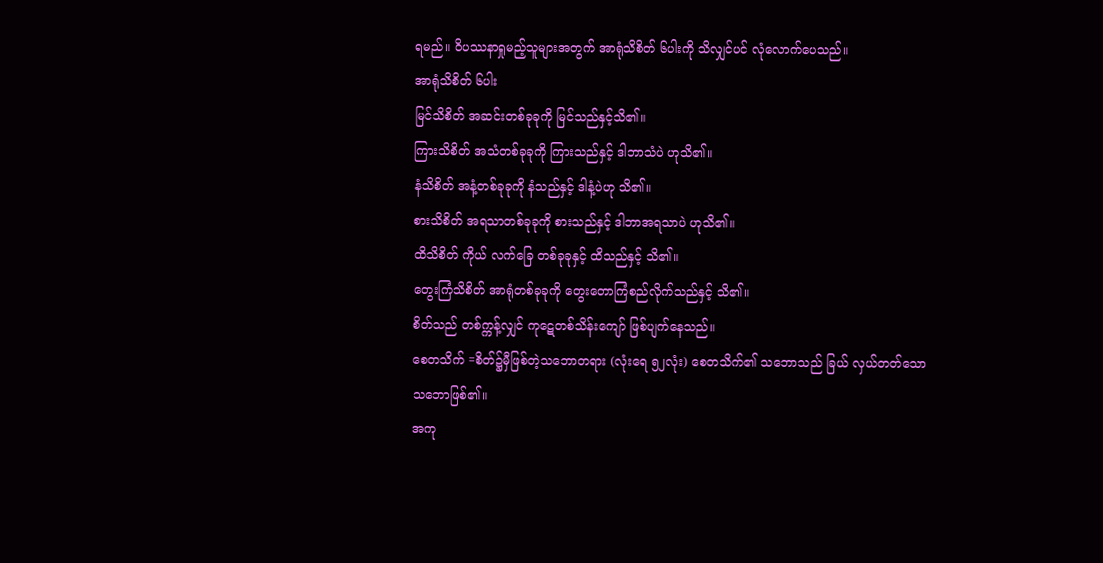ရမည်။ ဝိပဿနာရှုမည့်သူများအတွက် အာရုံသိစိတ် ၆ပါးကို သိလျှင်ပင် လုံလောက်ပေသည်။
အာရုံသိစိတ် ၆ပါး
မြင်သိစိတ် အဆင်းတစ်ခုခုကို မြင်သည်နှင့်သိ၏။
ကြားသိစိတ် အသံတစ်ခုခုကို ကြားသည်နှင့် ဒါဘာသံပဲ ဟုသိ၏။
နံသိစိတ် အနံ့တစ်ခုခုကို နံသည်နှင့် ဒါနံ့ပဲဟု သိ၏။
စားသိစိတ် အရသာတစ်ခုခုကို စားသည်နှင့် ဒါဘာအရသာပဲ ဟုသိ၏။
ထိသိစိတ် ကိုယ် လက်ခြေ တစ်ခုခုနှင့် ထိသည်နှင့် သိ၏။
တွေးကြံသိစိတ် အာရုံတစ်ခုခုကို တွေးတောကြံစည်လိုက်သည်နှင့် သိ၏။
စိတ်သည် တစ်က္ကန့်လျှင် ကုဋေတစ်သိန်းကျော် ဖြစ်ပျက်နေသည်။
စေတသိက် =စိတ်၌မှီဖြစ်တဲ့သဘောတရား (လုံးရေ ၅၂လုံး) စေတသိက်၏ သဘောသည် ခြယ် လှယ်တတ်သော သဘောဖြစ်၏။
အကု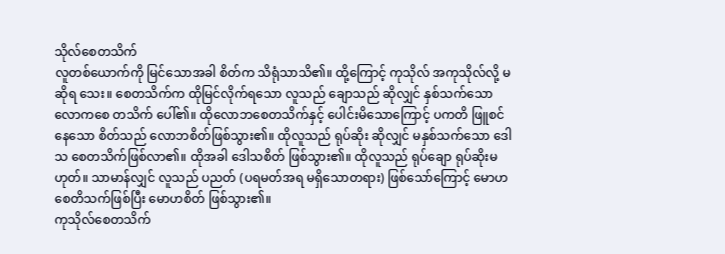သိုလ်စေတသိက်
လူတစ်ယောက်ကို မြင်သောအခါ စိတ်က သိရုံသာသိ၏။ ထို့ကြောင့် ကုသိုလ် အကုသိုလ်လို့ မဆိုရ သေး။ စေတသိက်က ထိုမြင်လိုက်ရသော လူသည် ချောသည် ဆိုလျှင် နှစ်သက်သော လောကစေ တသိက် ပေါ်၏။ ထိုလောဘစေတသိက်နှင့် ပေါင်းမိသောကြောင့် ပကတိ ဖြူစင်နေသော စိတ်သည် လောဘစိတ်ဖြစ်သွား၏။ ထိုလူသည် ရုပ်ဆိုး ဆိုလျှင် မနှစ်သက်သော ဒေါသ စေတသိက်ဖြစ်လာ၏။ ထိုအခါ ဒေါသစိတ် ဖြစ်သွား၏။ ထိုလူသည် ရုပ်ချော ရုပ်ဆိုးမဟုတ်။ သာမာန်လျှင် လူသည် ပညတ် (ပရမတ်အရ မရှိသောတရား) ဖြစ်သော်ကြောင့် မောဟစေတိသက်ဖြစ်ပြီး မောဟစိတ် ဖြစ်သွား၏။
ကုသိုလ်စေတသိက်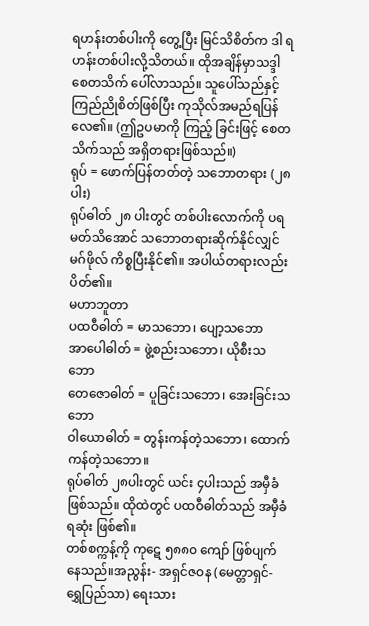ရဟန်းတစ်ပါးကို တွေ့ပြီး မြင်သိစိတ်က ဒါ ရဟန်းတစ်ပါးလို့သိတယ်။ ထိုအချိန်မှာသဒ္ဒါစေတသိက် ပေါ်လာသည်။ သူပေါ်သည်နှင့် ကြည်ညိုစိတ်ဖြစ်ပြီး ကုသိုလ်အမည်ရပြန်လေ၏။ (ဤဥပမာကို ကြည့် ခြင်းဖြင့် စေတသိက်သည် အရှိတရားဖြစ်သည်။)
ရုပ် = ဖောက်ပြန်တတ်တဲ့ သဘောတရား (၂၈ ပါး)
ရုပ်ဓါတ် ၂၈ ပါးတွင် တစ်ပါးလောက်ကို ပရမတ်သိအောင် သဘောတရားဆိုက်နိုင်လျှင် မဂ်ဖိုလ် ကိစ္စပြီးနိုင်၏။ အပါယ်တရားလည်း ပိတ်၏။
မဟာဘူတာ
ပထဝီဓါတ် = မာသဘော၊ ပျော့သဘော
အာပေါဓါတ် = ဖွဲ့စည်းသဘော၊ ယိုစီးသဘော
တေဇောဓါတ် = ပူခြင်းသဘော၊ အေးခြင်းသဘော
ဝါယောဓါတ် = တွန်းကန်တဲ့သဘော၊ ထောက်ကန်တဲ့သဘော။
ရုပ်ဓါတ် ၂၈ပါးတွင် ယင်း ၄ပါးသည် အမှီခံဖြစ်သည်။ ထိုထဲတွင် ပထဝီဓါတ်သည် အမှီခံရဆုံး ဖြစ်၏။
တစ်စက္ကန့်ကို ကုဋေ ၅၈၈၀ ကျော် ဖြစ်ပျက်နေသည်။အညွန်း- အရှင်ဇဝန (မေတ္တာရှင်- ရွှေပြည်သာ) ရေးသား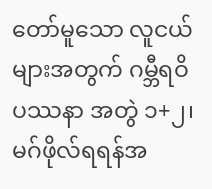တော်မူသော လူငယ်များအတွက် ဂမ္ဘီရဝိပဿနာ အတွဲ ၁+၂၊ မဂ်ဖိုလ်ရရန်အ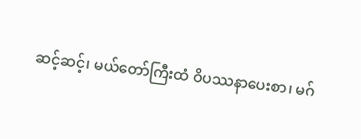ဆင့်ဆင့်၊ မယ်တော်ကြီးထံ ဝိပဿနာပေးစာ၊ မဂ်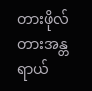တားဖိုလ်တားအန္တရာယ်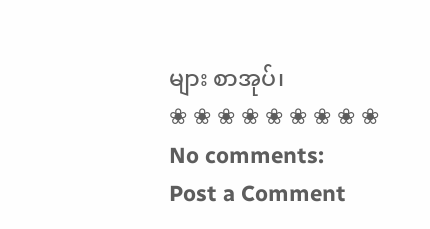များ စာအုပ်၊
❀ ❀ ❀ ❀ ❀ ❀ ❀ ❀ ❀
No comments:
Post a Comment